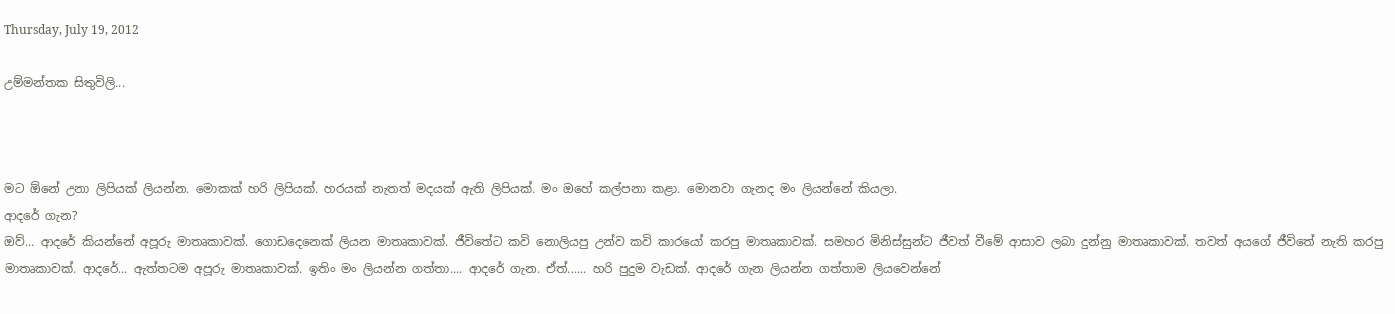Thursday, July 19, 2012

උම්මන්තක සිතුවිලි...



මට ඕනේ උනා ලිපියක් ලියන්න. මොකක් හරි ලිපියක්. හරයක් නැතත් මදයක් ඇති ලිපියක්. මං ඔහේ කල්පනා කළා. මොනවා ගැනද මං ලියන්නේ කියලා.
ආදරේ ගැන?
ඔව්... ආදරේ කියන්නේ අපූරු මාතෘකාවක්. ගොඩදෙනෙක් ලියන මාතෘකාවක්. ජීවිතේට කවි නොලියපු උන්ව කවි කාරයෝ කරපු මාතෘකාවක්. සමහර මිනිස්සුන්ට ජීවත් වීමේ ආසාව ලබා දුන්නු මාතෘකාවක්. තවත් අයගේ ජීවිතේ නැති කරපු මාතෘකාවක්. ආදරේ... ඇත්තටම අපූරු මාතෘකාවක්. ඉතිං මං ලියන්න ගත්තා.... ආදරේ ගැන. ඒත්...... හරි පුදුම වැඩක්. ආදරේ ගැන ලියන්න ගත්තාම ලියවෙන්නේ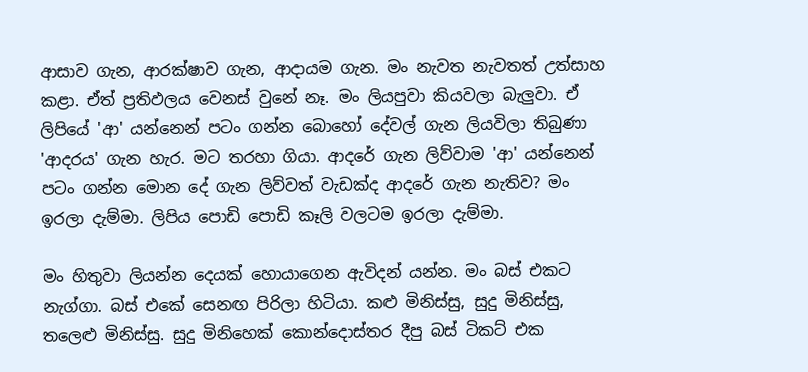ආසාව ගැන, ආරක්ෂාව ගැන, ආදායම ගැන. මං නැවත නැවතත් උත්සාහ කළා. ඒත් ප්‍රතිඵලය වෙනස් වුනේ නෑ. මං ලියපුවා කියවලා බැලුවා. ඒ ලිපියේ 'ආ' යන්නෙන් පටං ගන්න බොහෝ දේවල් ගැන ලියවිලා තිබුණා 'ආදරය' ගැන හැර. මට තරහා ගියා. ආදරේ ගැන ලිව්වාම 'ආ' යන්නෙන් පටං ගන්න මොන දේ ගැන ලිව්වත් වැඩක්ද ආදරේ ගැන නැතිව? මං ඉරලා දැම්මා. ලිපිය පොඩි පොඩි කෑලි වලටම ඉරලා දැම්මා.

මං හිතුවා ලියන්න දෙයක් හොයාගෙන ඇවිදන් යන්න. මං බස් එකට නැග්ගා. බස් එකේ සෙනඟ පිරිලා හිටියා. කළු මිනිස්සු, සුදු මිනිස්සු, තලෙළු මිනිස්සු. සුදු මිනිහෙක් කොන්දොස්තර දීපු බස් ටිකට් එක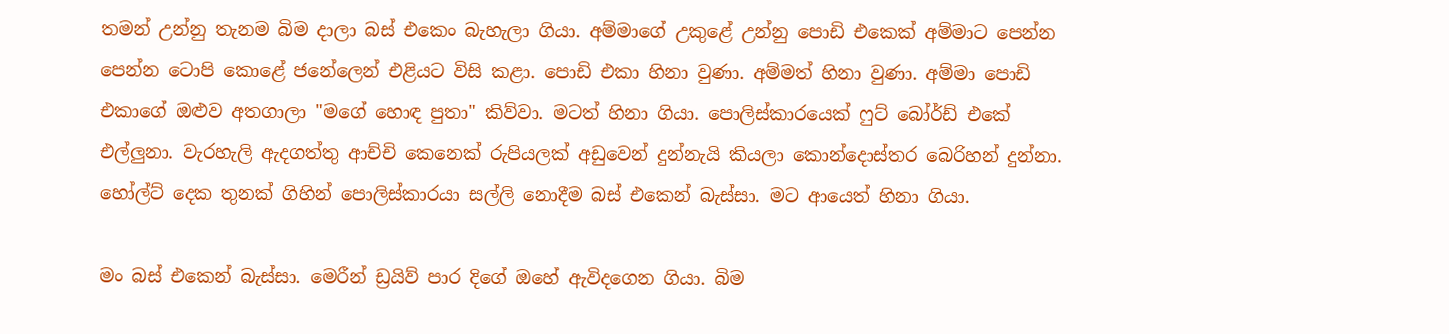තමන් උන්නු තැනම බිම දාලා බස් එකෙං බැහැලා ගියා. අම්මාගේ උකුළේ උන්නු පොඩි එකෙක් අම්මාට පෙන්න පෙන්න ටොපි කොළේ ජනේලෙන් එළියට විසි කළා. පොඩි එකා හිනා වුණා. අම්මත් හිනා වුණා. අම්මා පොඩි එකාගේ ඔළුව අතගාලා "මගේ හොඳ පුතා" කිව්වා. මටත් හිනා ගියා. පොලිස්කාරයෙක් ෆුට් බෝර්ඩ් එකේ එල්ලුනා. වැරහැලි ඇදගත්තු ආච්චි කෙනෙක් රුපියලක් අඩුවෙන් දුන්නැයි කියලා කොන්දොස්තර බෙරිහන් දුන්නා. හෝල්ට් දෙක තුනක් ගිහින් පොලිස්කාරයා සල්ලි නොදීම බස් එකෙන් බැස්සා. මට ආයෙත් හිනා ගියා.

මං බස් එකෙන් බැස්සා. මෙරීන් ඩ්‍රයිව් පාර දිගේ ඔහේ ඇවිදගෙන ගියා. බිම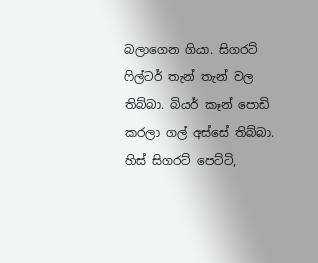බලාගෙන ගියා. සිගරට් ෆිල්ටර් තැන් තැන් වල තිබ්බා. බියර් කෑන් පොඩි කරලා ගල් අස්සේ තිබ්බා. හිස් සිගරට් පෙට්ටි,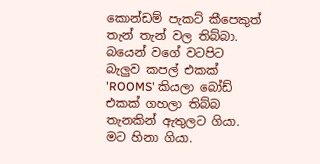කොන්ඩම් පැකට් කීපෙකුත් තැන් තැන් වල තිබ්බා. බයෙන් වගේ වටපිට බැලුව කපල් එකක් 'ROOMS' කියලා බෝඩ් එකක් ගහලා තිබ්බ තැනකින් ඇතුලට ගියා. මට හිනා ගියා.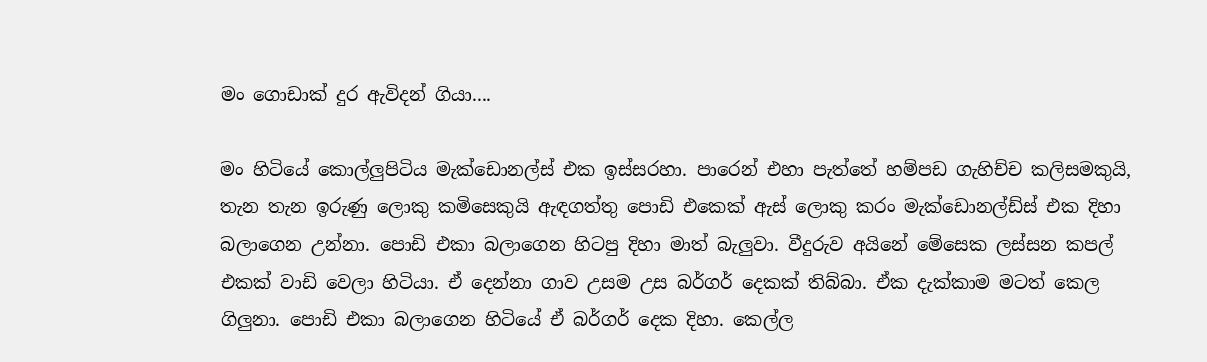මං ගොඩාක් දුර ඇවිදන් ගියා....

මං හිටියේ කොල්ලුපිටිය මැක්ඩොනල්ස් එක ඉස්සරහා. පාරෙන් එහා පැත්තේ හම්පඩ ගැහිච්ච කලිසමකුයි, තැන තැන ඉරුණු ලොකු කමිසෙකුයි ඇඳගත්තු පොඩි එකෙක් ඇස් ලොකු කරං මැක්ඩොනල්ඩ්ස් එක දිහා බලාගෙන උන්නා. පොඩි එකා බලාගෙන හිටපු දිහා මාත් බැලුවා. වීදුරුව අයිනේ මේසෙක ලස්සන කපල් එකක් වාඩි වෙලා හිටියා. ඒ දෙන්නා ගාව උසම උස බර්ගර් දෙකක් තිබ්බා. ඒක දැක්කාම මටත් කෙල ගිලුනා. පොඩි එකා බලාගෙන හිටියේ ඒ බර්ගර් දෙක දිහා. කෙල්ල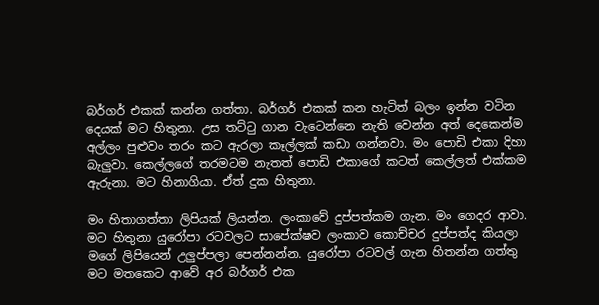බර්ගර් එකක් කන්න ගත්තා. බර්ගර් එකක් කන හැටිත් බලං ඉන්න වටින දෙයක් මට හිතුනා. උස තට්ටු ගාන වැටෙන්නෙ නැති වෙන්න අත් දෙකෙන්ම අල්ලං පුළුවං තරං කට ඇරලා කෑල්ලක් කඩා ගන්නවා. මං පොඩි එකා දිහා බැලුවා. කෙල්ලගේ තරමටම නැතත් පොඩි එකාගේ කටත් කෙල්ලත් එක්කම ඇරුනා. මට හිනාගියා. ඒත් දුක හිතුනා.

මං හිතාගත්තා ලිපියක් ලියන්න. ලංකාවේ දුප්පත්කම ගැන. මං ගෙදර ආවා. මට හිතුනා යුරෝපා රටවලට සාපේක්ෂව ලංකාව කොච්චර දුප්පත්ද කියලා මගේ ලිපියෙන් උලුප්පලා පෙන්නන්න. යුරෝපා රටවල් ගැන හිතන්න ගත්තු මට මතකෙට ආවේ අර බර්ගර් එක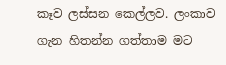කෑව ලස්සන කෙල්ලව. ලංකාව ගැන හිතන්න ගත්තාම මට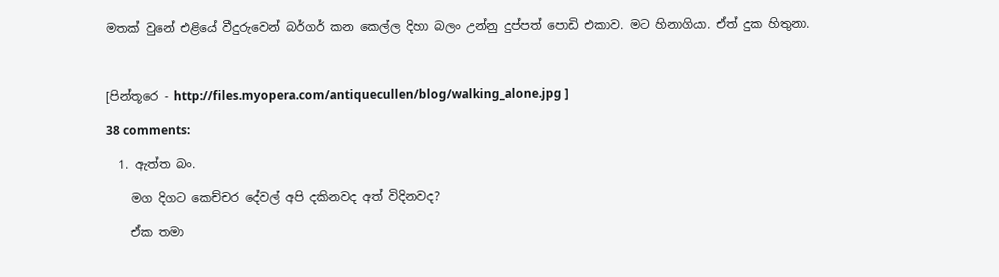මතක් වුනේ එළියේ වීදුරුවෙන් බර්ගර් කන කෙල්ල දිහා බලං උන්නු දුප්පත් පොඩි එකාව. මට හිනාගියා. ඒත් දුක හිතුනා.



[පින්තූරෙ - http://files.myopera.com/antiquecullen/blog/walking_alone.jpg ]

38 comments:

  1. ඇත්ත බං.

    මග දිගට කෙච්චර දේවල් අපි දකිනවද අත් විදිනවද?

    ඒක තමා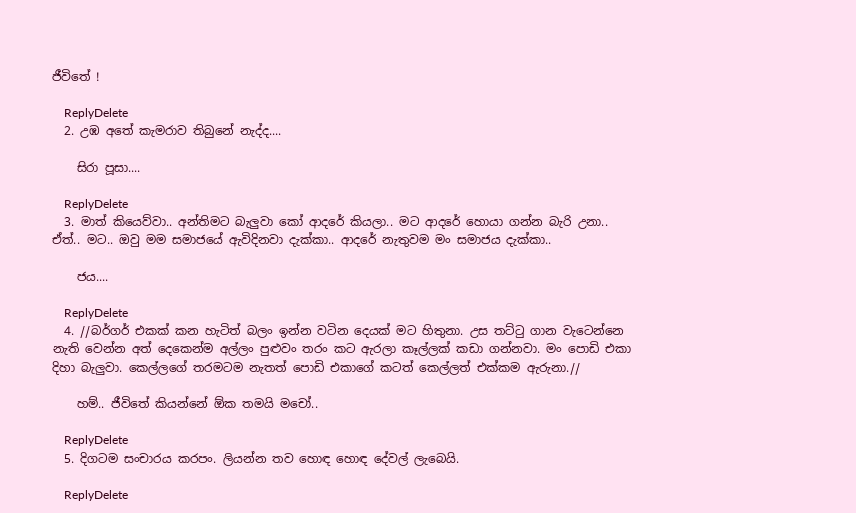ජීවිතේ !

    ReplyDelete
  2. උඹ අතේ කැමරාව තිබුනේ නැද්ද....

    සිරා පූසා....

    ReplyDelete
  3. මාත් කියෙව්වා.. අන්තිමට බැලුවා කෝ ආදරේ කියලා.. මට ආදරේ හොයා ගන්න බැරි උනා.. ඒත්.. මට.. ඔවු මම සමාජයේ ඇවිදිනවා දැක්කා.. ආදරේ නැතුවම මං සමාජය දැක්කා..

    ජය....

    ReplyDelete
  4. //බර්ගර් එකක් කන හැටිත් බලං ඉන්න වටින දෙයක් මට හිතුනා. උස තට්ටු ගාන වැටෙන්නෙ නැති වෙන්න අත් දෙකෙන්ම අල්ලං පුළුවං තරං කට ඇරලා කෑල්ලක් කඩා ගන්නවා. මං පොඩි එකා දිහා බැලුවා. කෙල්ලගේ තරමටම නැතත් පොඩි එකාගේ කටත් කෙල්ලත් එක්කම ඇරුනා.//

    හම්.. ජීවිතේ කියන්නේ ඕක තමයි මචෝ..

    ReplyDelete
  5. දිගටම සංචාරය කරපං. ලියන්න තව හොඳ හොඳ දේවල් ලැබෙයි.

    ReplyDelete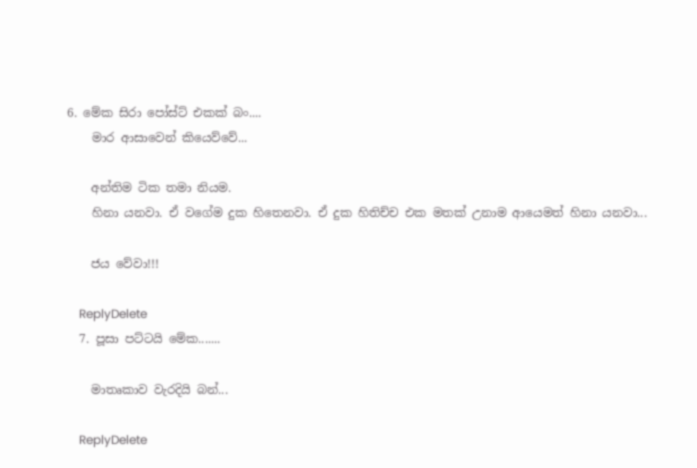6. මේක සිරා පෝස්ට් එකක් බං....
    මාර ආසාවෙන් කියෙව්වේ...

    අන්තිම ටික තමා නියම.
    හිනා යනවා. ඒ වගේම දුක හිතෙනවා. ඒ දුක හිතිච්ච එක මතක් උනාම ආයෙමත් හිනා යනවා...

    ජය වේවා!!!

    ReplyDelete
  7. පූසා පට්ටයි මේක.......

    මාතෘකාව වැරදියි බන්...

    ReplyDelete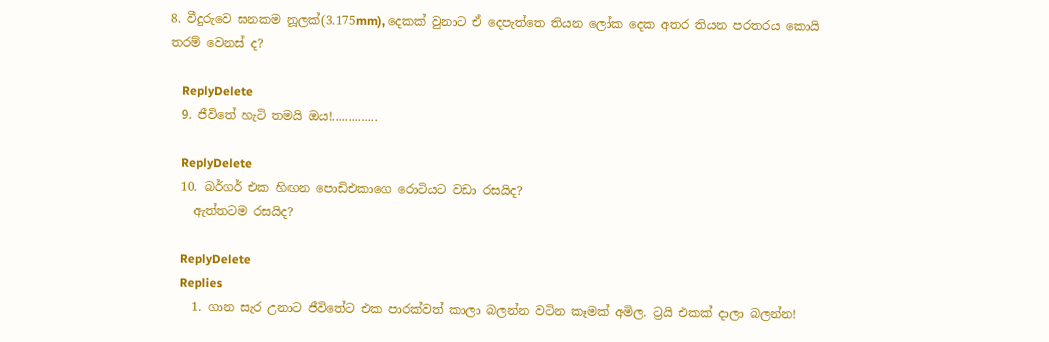8. වීදුරුවෙ ඝනකම නූලක්(3.175mm), දෙකක් වුනාට ඒ දෙපැත්තෙ තියන ලෝක දෙක අතර තියන පරතරය කොයි තරම් වෙනස් ද?

    ReplyDelete
  9. ජීවිතේ හැටි තමයි ඔය!..............

    ReplyDelete
  10. බර්ගර් එක හිඟන පොඩිඑකාගෙ රොටියට වඩා රසයිද?
    ඇත්තටම රසයිද?

    ReplyDelete
    Replies
    1. ගාන සැර උනාට ජීවිතේට එක පාරක්වත් කාලා බලන්න වටින කෑමක් අමිල. ට්‍රයි එකක් දාලා බලන්න!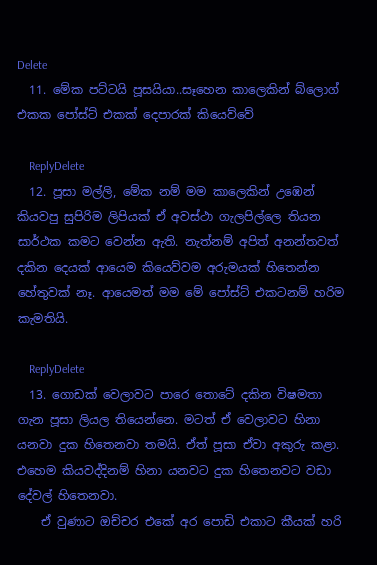Delete
  11. මේක පට්ටයි පූසයියා..සෑහෙන කාලෙකින් බ්ලොග් එකක පෝස්ට් එකක් දෙපාරක් කියෙව්වේ

    ReplyDelete
  12. පූසා මල්ලි, මේක නම් මම කාලෙකින් උඹෙන් කියවපු සුපිරිම ලිපියක් ඒ අවස්ථා ගැලපිල්ලෙ තියන සාර්ථක කමට වෙන්න ඇති. නැත්නම් අපිත් අනන්තවත් දකින දෙයක් ආයෙම කියෙව්වම අරුමයක් හිතෙන්න හේතුවක් නෑ. ආයෙමත් මම මේ පෝස්ට් එකටනම් හරිම කැමතියි.

    ReplyDelete
  13. ගොඩක් වෙලාවට පාරෙ තොටේ දකින විෂමතා ගැන පූසා ලියල තියෙන්නෙ. මටත් ඒ වෙලාවට හිනා යනවා දුක හිතෙනවා තමයි. ඒත් පූසා ඒවා අකුරු කළා. එහෙම කියවද්දිනම් හිනා යනවට දුක හිතෙනවට වඩා දේවල් හිතෙනවා.
    ඒ වුණාට ඔච්චර එකේ අර පොඩි එකාට කීයක් හරි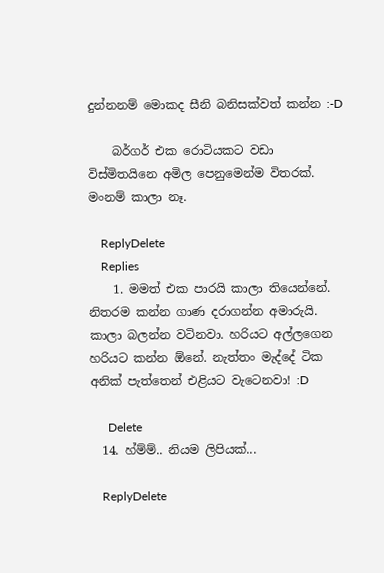දුන්නනම් මොකද සීනි බනිසක්වත් කන්න :-D

    බර්ගර් එක රොටියකට වඩා විස්මිතයිනෙ අමිල පෙනුමෙන්ම විතරක්. මංනම් කාලා නෑ.

    ReplyDelete
    Replies
    1. මමත් එක පාරයි කාලා තියෙන්නේ. නිතරම කන්න ගාණ දරාගන්න අමාරුයි. කාලා බලන්න වටිනවා. හරියට අල්ලගෙන හරියට කන්න ඕනේ. නැත්තං මැද්දේ ටික අනික් පැත්තෙන් එළියට වැටෙනවා! :D

      Delete
  14. හ්ම්ම්.. නියම ලිපියක්...

    ReplyDelete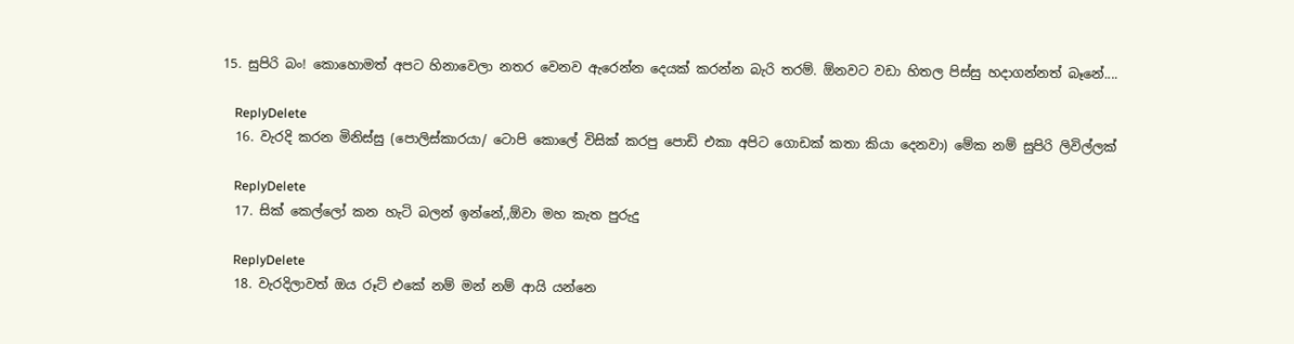15. සුපිරි බං! කොහොමත් අපට හිනාවෙලා නතර වෙනව ඇරෙන්න දෙයක් කරන්න බැරි තරම්. ඕනවට වඩා හිතල පිස්සු හදාගන්නත් බෑනේ....

    ReplyDelete
  16. වැරදි කරන මිනිස්සු (පොලිස්කාරයා/ ටොපි කොලේ විසික් කරපු පොඩි එකා අපිට ගොඩක් කතා කියා දෙනවා) මේක නම් සුපිරි ලිවිල්ලක්

    ReplyDelete
  17. සික් කෙල්ලෝ කන හැටි බලන් ඉන්නේ,,ඕවා මහ කැත පුරුදු

    ReplyDelete
  18. වැරදිලාවත් ඔය රූට් එකේ නම් මන් නම් ආයි යන්නෙ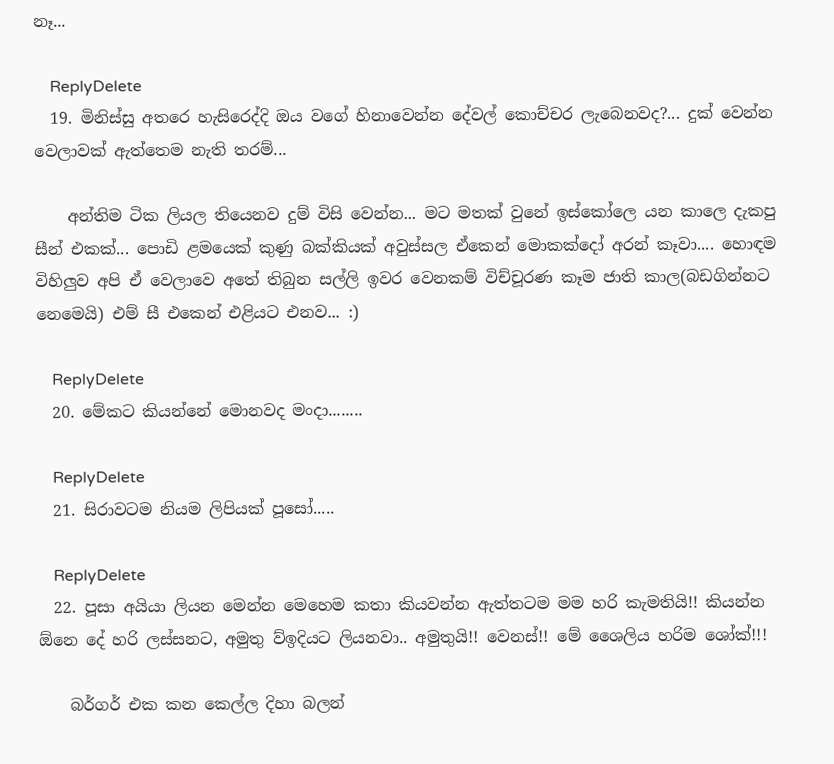නෑ...

    ReplyDelete
  19. මිනිස්සු අතරෙ හැසිරෙද්දි ඔය වගේ හිනාවෙන්න දේවල් කොච්චර ලැබෙනවද?... දුක් වෙන්න වෙලාවක් ඇත්තෙම නැති තරම්...

    අන්තිම ටික ලියල තියෙනව දුම් විසි වෙන්න... මට මතක් වුනේ ඉස්කෝලෙ යන කාලෙ දැකපු සීන් එකක්... පොඩි ළමයෙක් කුණු බක්කියක් අවුස්සල ඒකෙන් මොකක්දෝ අරන් කෑවා.... හොඳම විහිලුව අපි ඒ වෙලාවෙ අතේ තිබුන සල්ලි ඉවර වෙනකම් විච්චූරණ කෑම ජාති කාල(බඩගින්නට නෙමෙයි) එම් සී එකෙන් එළියට එනව... :)

    ReplyDelete
  20. මේකට කියන්නේ මොනවද මංදා........

    ReplyDelete
  21. සිරාවටම නියම ලිපියක් පූසෝ.....

    ReplyDelete
  22. පූසා අයියා ලියන මෙන්න මෙහෙම කතා කියවන්න ඇත්තටම මම හරි කැමතියි!! කියන්න ඕනෙ දේ හරි ලස්සනට, අමුතු ව්ඉදියට ලියනවා.. අමුතුයි!! වෙනස්!! මේ ශෛලිය හරිම ශෝක්!!!

    බර්ගර් එක කන කෙල්ල දිහා බලන්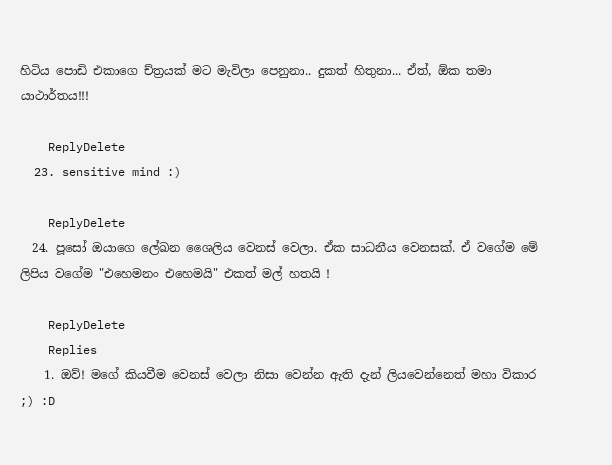හිටිය පොඩි එකාගෙ ච්ත්‍රයක් මට මැවිලා පෙනුනා.. දුකත් හිතුනා... ඒත්, ඕක තමා යාථාර්තය!!!

    ReplyDelete
  23. sensitive mind :)

    ReplyDelete
  24. පූසෝ ඔයාගෙ ලේඛන ශෛලිය වෙනස් වෙලා. ඒක සාධනීය වෙනසක්. ඒ වගේම මේ ලිපිය වගේම "එහෙමනං එහෙමයි" එකත් මල් හතයි !

    ReplyDelete
    Replies
    1. ඔව්! මගේ කියවීම වෙනස් වෙලා නිසා වෙන්න ඇති දැන් ලියවෙන්නෙත් මහා විකාර ;) :D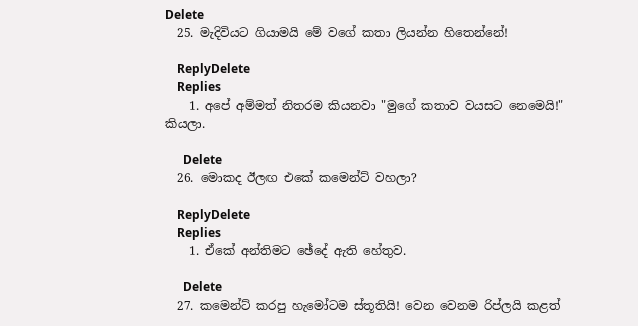Delete
  25. මැදිවියට ගියාමයි මේ වගේ කතා ලියන්න හිතෙන්නේ!

    ReplyDelete
    Replies
    1. අපේ අම්මත් නිතරම කියනවා "මුගේ කතාව වයසට නෙමෙයි!" කියලා.

      Delete
  26. මොකද ඊලඟ එකේ කමෙන්ට් වහලා?

    ReplyDelete
    Replies
    1. ඒකේ අන්තිමට ඡේදේ ඇති හේතුව.

      Delete
  27. කමෙන්ට් කරපු හැමෝටම ස්තූතියි! වෙන වෙනම රිප්ලයි කළත්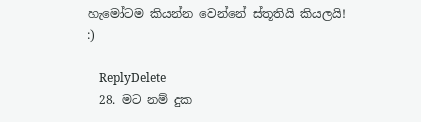හැමෝටම කියන්න වෙන්නේ ස්තූතියි කියලයි! :)

    ReplyDelete
  28. මට නම් දුක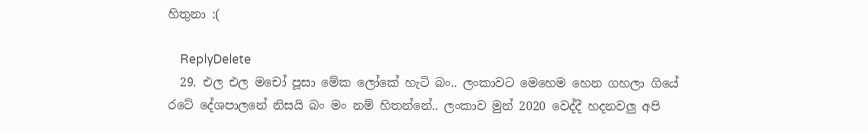හිතුනා :(

    ReplyDelete
  29. එල එල මචෝ පූසා මේක ලෝකේ හැටි බං.. ලංකාවට මෙහෙම හෙන ගහලා ගියේ රටේ දේශපාලනේ නිසයි බං මං නම් හිතන්නේ.. ලංකාව මුන් 2020 වෙද්දී හදනවලු අපි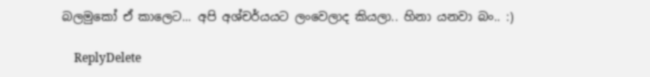බලමුකෝ ඒ කාලෙට... අපි අශ්චර්යයට ලංවෙලාද කියලා.. හිනා යනවා බං.. :)

    ReplyDelete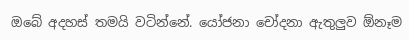ඔබේ අදහස් තමයි වටින්නේ. යෝජනා චෝදනා ඇතුලුව ඕනෑම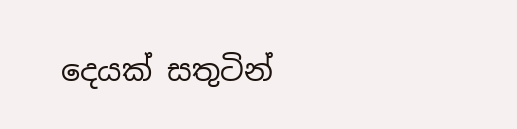දෙයක් සතුටින්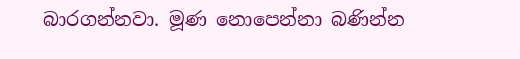බාරගන්නවා. මූණ නොපෙන්නා බණින්න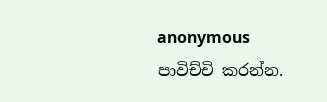anonymous පාවිච්චි කරන්න.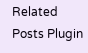Related Posts Plugin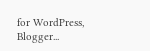for WordPress, Blogger...